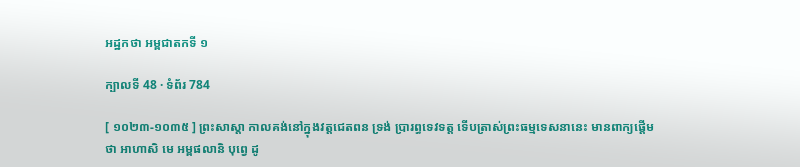អដ្ឋកថា អម្ពជាតកទី ១

ក្បាលទី 48 · ទំព័រ 784

[ ១០២៣-១០៣៥ ] ព្រះសាស្តា កាលគង់នៅក្នុងវត្តជេតពន ទ្រង់ ប្រារព្ធទេវទត្ត ទើបត្រាស់ព្រះធម្មទេសនានេះ មានពាក្យផ្តើមថា អាហាសិ មេ អម្ពផលានិ បុព្វេ ដូ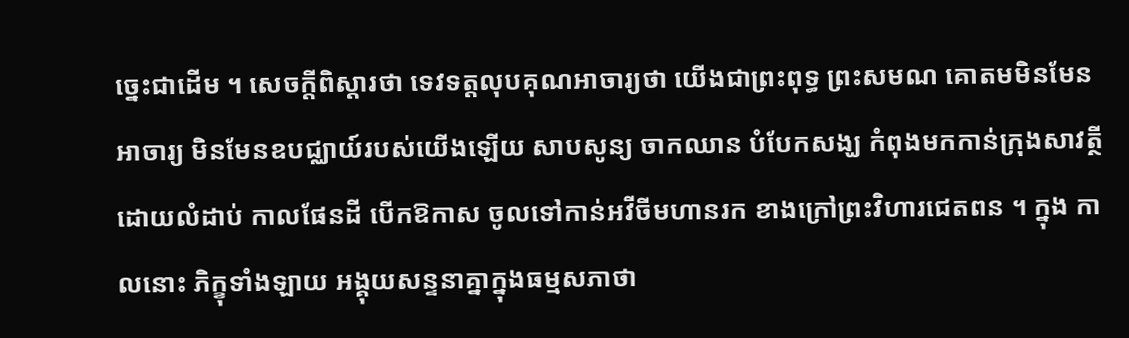ច្នេះជាដើម ។ សេចក្តីពិស្តារថា ទេវទត្តលុបគុណអាចារ្យថា យើងជាព្រះពុទ្ធ ព្រះសមណ គោតមមិនមែនអាចារ្យ មិនមែនឧបជ្ឈាយ៍របស់យើងឡើយ សាបសូន្យ ចាកឈាន បំបែកសង្ឃ កំពុងមកកាន់ក្រុងសាវត្ថីដោយលំដាប់ កាលផែនដី បើកឱកាស ចូលទៅកាន់អវីចីមហានរក ខាងក្រៅព្រះវិហារជេតពន ។ ក្នុង កាលនោះ ភិក្ខុទាំងឡាយ អង្គុយសន្ទនាគ្នាក្នុងធម្មសភាថា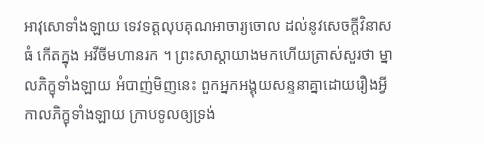អាវុសោទាំងឡាយ ទេវទត្តលុបគុណអាចារ្យចោល ដល់នូវសេចក្តីវិនាសធំ កើតក្នុង អវីចីមហានរក ។ ព្រះសាស្តាយាងមកហើយត្រាស់សួរថា ម្នាលភិក្ខុទាំងឡាយ អំបាញ់មិញនេះ ពួកអ្នកអង្គុយសន្ទនាគ្នាដោយរឿងអ្វី កាលភិក្ខុទាំងឡាយ ក្រាបទូលឲ្យទ្រង់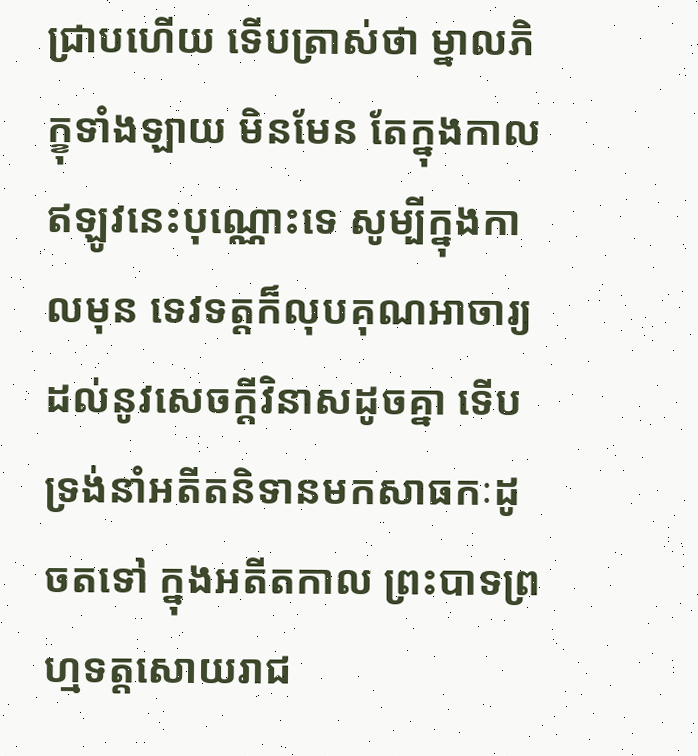ជ្រាបហើយ ទើបត្រាស់ថា ម្នាលភិក្ខុទាំងឡាយ មិនមែន តែក្នុងកាលឥឡូវនេះបុណ្ណោះទេ សូម្បីក្នុងកាលមុន ទេវទត្តក៏លុបគុណអាចារ្យ ដល់នូវសេចក្តីវិនាសដូចគ្នា ទើបទ្រង់នាំអតីតនិទានមកសាធកៈដូចតទៅ ក្នុងអតីតកាល ព្រះបាទព្រហ្មទត្តសោយរាជ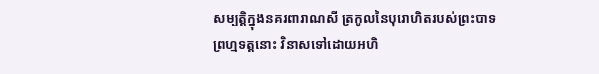សម្បត្តិក្នុងនគរពារាណសី ត្រកូលនៃបុរោហិតរបស់ព្រះបាទព្រហ្មទត្តនោះ វិនាសទៅដោយអហិ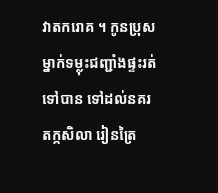វាតករោគ ។ កូនប្រុសម្នាក់ទម្លុះជញ្ជាំងផ្ទះរត់ទៅបាន ទៅដល់នគរតក្កសិលា រៀនត្រៃ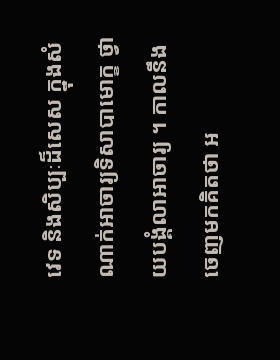វេទ និងសិប្បៈដ៏សេស ក្នុងសំណាក់អាចារ្យទិសាបាមោក្ខ ថ្វាយបង្គំលាអាចារ្យ ។ កាលនឹងចេញមកគិតថា អ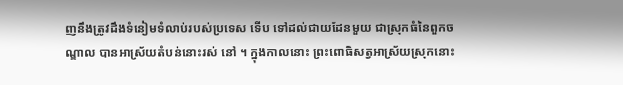ញនឹងត្រូវដឹងទំនៀមទំលាប់របស់ប្រទេស ទើប ទៅដល់ជាយដែនមួយ ជាស្រុកធំនៃពួកចណ្ឌាល បានអាស្រ័យតំបន់នោះរស់ នៅ ។ ក្នុងកាលនោះ ព្រះពោធិសត្វអាស្រ័យស្រុកនោះ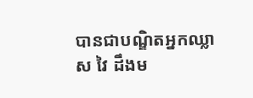បានជាបណ្ឌិតអ្នកឈ្លាស វៃ ដឹងម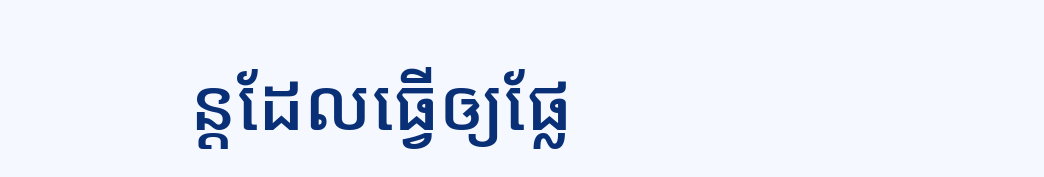ន្តដែលធ្វើឲ្យផ្លែ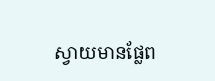ស្វាយមានផ្លែព